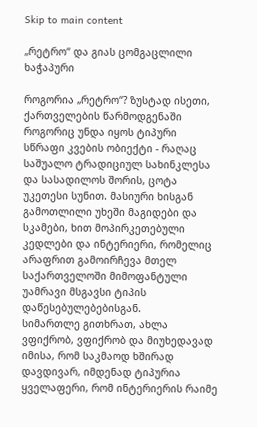Skip to main content

„რეტრო“ და გიას ცომგაცლილი ხაჭაპური

როგორია „რეტრო“? ზუსტად ისეთი, ქართველების წარმოდგენაში როგორიც უნდა იყოს ტიპური სწრაფი კვების ობიექტი - რაღაც საშუალო ტრადიციულ სახინკლესა და სასადილოს შორის, ცოტა უკეთესი სუნით. მასიური ხისგან გამოთლილი უხეში მაგიდები და სკამები, ხით მოპირკეთებული კედლები და ინტერიერი, რომელიც არაფრით გამოირჩევა მთელ საქართველოში მიმოფანტული უამრავი მსგავსი ტიპის დაწესებულებებისგან.
სიმართლე გითხრათ, ახლა ვფიქრობ, ვფიქრობ და მიუხედავად იმისა, რომ საკმაოდ ხშირად დავდივარ, იმდენად ტიპურია ყველაფერი, რომ ინტერიერის რაიმე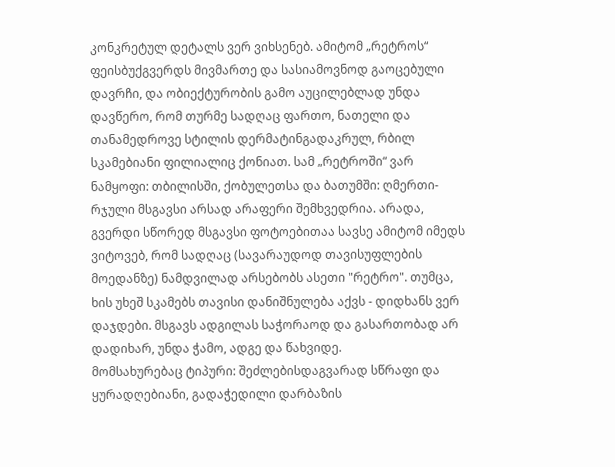კონკრეტულ დეტალს ვერ ვიხსენებ. ამიტომ „რეტროს“ ფეისბუქგვერდს მივმართე და სასიამოვნოდ გაოცებული დავრჩი, და ობიექტურობის გამო აუცილებლად უნდა დავწერო, რომ თურმე სადღაც ფართო, ნათელი და თანამედროვე სტილის დერმატინგადაკრულ, რბილ სკამებიანი ფილიალიც ქონიათ. სამ „რეტროში“ ვარ ნამყოფი: თბილისში, ქობულეთსა და ბათუმში: ღმერთი-რჯული მსგავსი არსად არაფერი შემხვედრია. არადა, გვერდი სწორედ მსგავსი ფოტოებითაა სავსე ამიტომ იმედს ვიტოვებ, რომ სადღაც (სავარაუდოდ თავისუფლების მოედანზე) ნამდვილად არსებობს ასეთი "რეტრო". თუმცა, ხის უხეშ სკამებს თავისი დანიშნულება აქვს - დიდხანს ვერ დაჯდები. მსგავს ადგილას საჭორაოდ და გასართობად არ დადიხარ, უნდა ჭამო, ადგე და წახვიდე.
მომსახურებაც ტიპური: შეძლებისდაგვარად სწრაფი და ყურადღებიანი, გადაჭედილი დარბაზის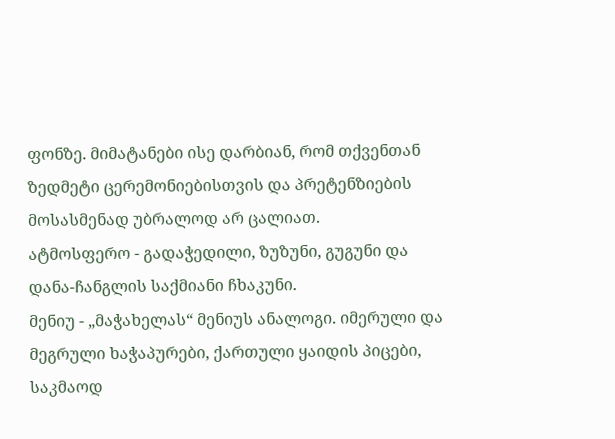ფონზე. მიმატანები ისე დარბიან, რომ თქვენთან ზედმეტი ცერემონიებისთვის და პრეტენზიების მოსასმენად უბრალოდ არ ცალიათ.
ატმოსფერო - გადაჭედილი, ზუზუნი, გუგუნი და დანა-ჩანგლის საქმიანი ჩხაკუნი.
მენიუ - „მაჭახელას“ მენიუს ანალოგი. იმერული და მეგრული ხაჭაპურები, ქართული ყაიდის პიცები, საკმაოდ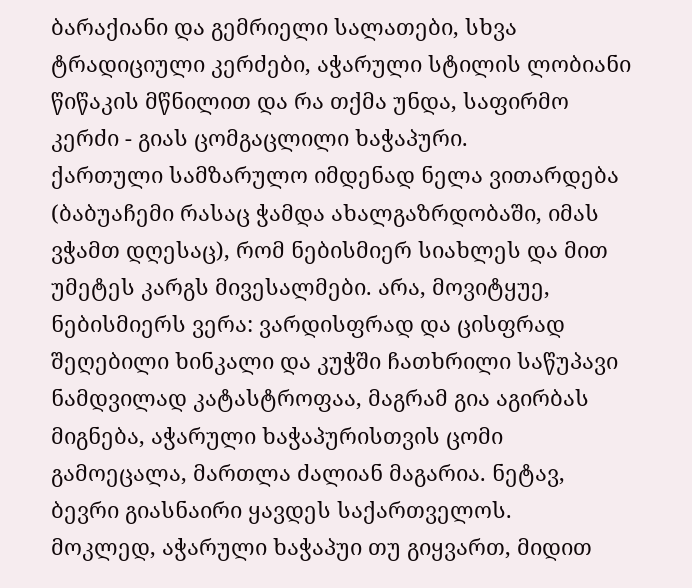ბარაქიანი და გემრიელი სალათები, სხვა ტრადიციული კერძები, აჭარული სტილის ლობიანი წიწაკის მწნილით და რა თქმა უნდა, საფირმო კერძი - გიას ცომგაცლილი ხაჭაპური.
ქართული სამზარულო იმდენად ნელა ვითარდება (ბაბუაჩემი რასაც ჭამდა ახალგაზრდობაში, იმას ვჭამთ დღესაც), რომ ნებისმიერ სიახლეს და მით უმეტეს კარგს მივესალმები. არა, მოვიტყუე, ნებისმიერს ვერა: ვარდისფრად და ცისფრად შეღებილი ხინკალი და კუჭში ჩათხრილი საწუპავი ნამდვილად კატასტროფაა, მაგრამ გია აგირბას მიგნება, აჭარული ხაჭაპურისთვის ცომი გამოეცალა, მართლა ძალიან მაგარია. ნეტავ, ბევრი გიასნაირი ყავდეს საქართველოს.
მოკლედ, აჭარული ხაჭაპუი თუ გიყვართ, მიდით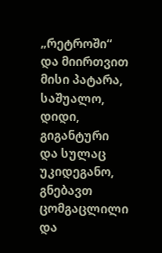„რეტროში“ და მიირთვით მისი პატარა, საშუალო, დიდი, გიგანტური და სულაც უკიდეგანო, გნებავთ ცომგაცლილი და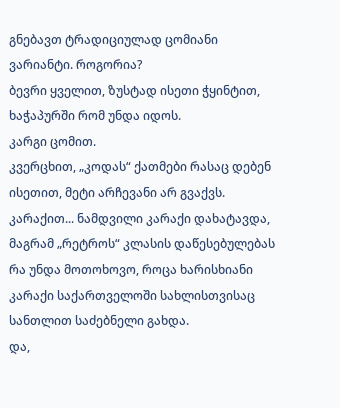გნებავთ ტრადიციულად ცომიანი ვარიანტი. როგორია?
ბევრი ყველით, ზუსტად ისეთი ჭყინტით, ხაჭაპურში რომ უნდა იდოს.
კარგი ცომით.
კვერცხით, „კოდას“ ქათმები რასაც დებენ ისეთით, მეტი არჩევანი არ გვაქვს.
კარაქით... ნამდვილი კარაქი დახატავდა, მაგრამ „რეტროს“ კლასის დაწესებულებას რა უნდა მოთოხოვო, როცა ხარისხიანი კარაქი საქართველოში სახლისთვისაც სანთლით საძებნელი გახდა.
და,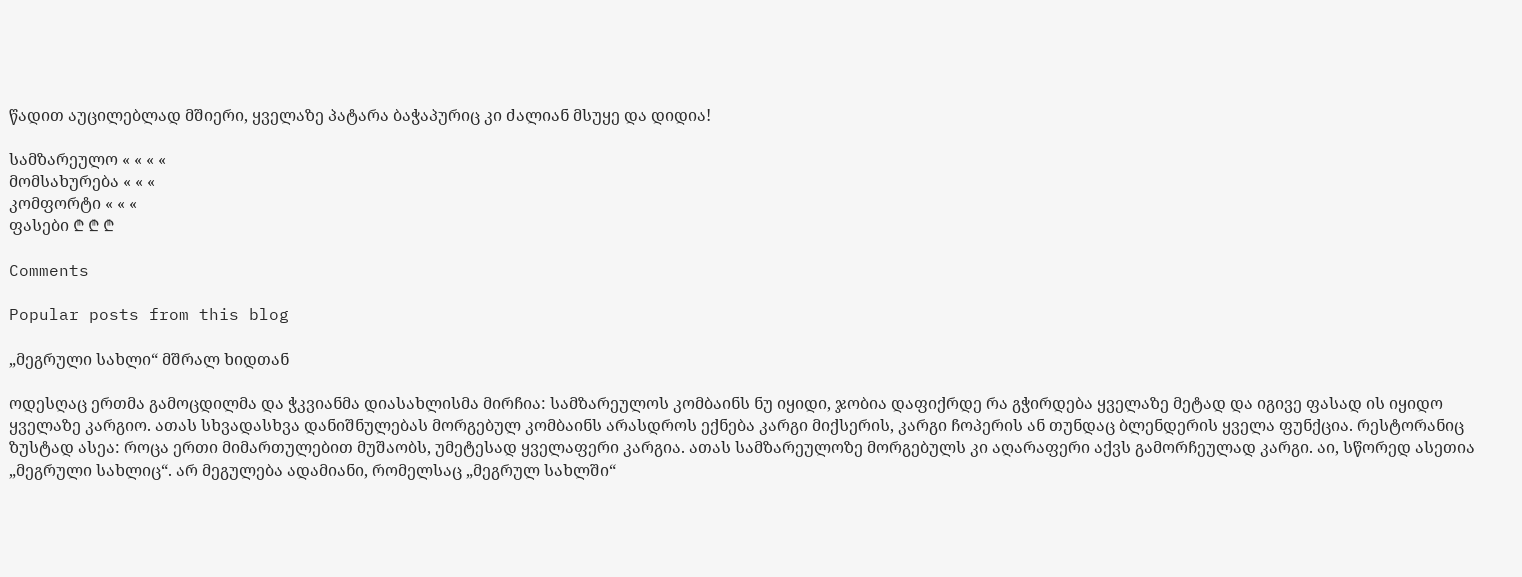წადით აუცილებლად მშიერი, ყველაზე პატარა ბაჭაპურიც კი ძალიან მსუყე და დიდია!

სამზარეულო « « « «
მომსახურება « « «
კომფორტი « « «
ფასები ₾ ₾ ₾

Comments

Popular posts from this blog

„მეგრული სახლი“ მშრალ ხიდთან

ოდესღაც ერთმა გამოცდილმა და ჭკვიანმა დიასახლისმა მირჩია: სამზარეულოს კომბაინს ნუ იყიდი, ჯობია დაფიქრდე რა გჭირდება ყველაზე მეტად და იგივე ფასად ის იყიდო ყველაზე კარგიო. ათას სხვადასხვა დანიშნულებას მორგებულ კომბაინს არასდროს ექნება კარგი მიქსერის, კარგი ჩოპერის ან თუნდაც ბლენდერის ყველა ფუნქცია. რესტორანიც ზუსტად ასეა: როცა ერთი მიმართულებით მუშაობს, უმეტესად ყველაფერი კარგია. ათას სამზარეულოზე მორგებულს კი აღარაფერი აქვს გამორჩეულად კარგი. აი, სწორედ ასეთია „მეგრული სახლიც“. არ მეგულება ადამიანი, რომელსაც „მეგრულ სახლში“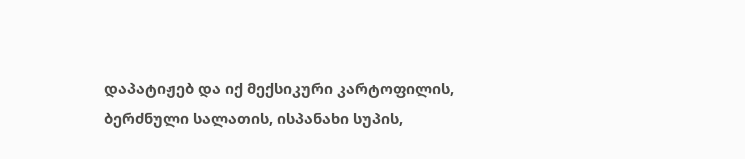დაპატიჟებ და იქ მექსიკური კარტოფილის, ბერძნული სალათის, ისპანახი სუპის,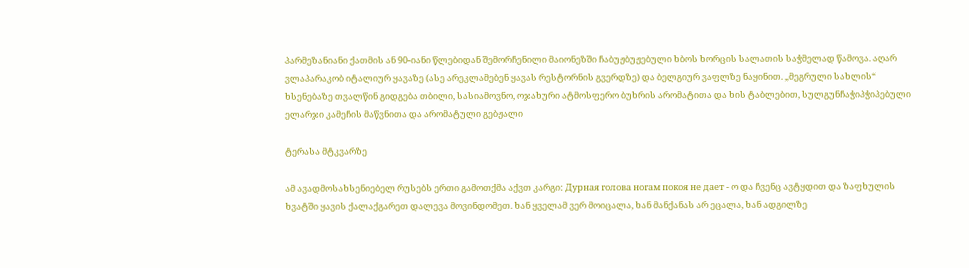პარმეზანიანი ქათმის ან 90-იანი წლებიდან შემორჩენილი მაიონეზში ჩაბუჟბუჟებული ხბოს ხორცის სალათის საჭმელად წამოვა. აღარ ვლაპარაკობ იტალიურ ყავაზე (ასე არეკლამებენ ყავას რესტორნის გვერდზე) და ბელგიურ ვაფლზე ნაყინით. „მეგრული სახლის“ ხსენებაზე თვალწინ გიდგება თბილი, სასიამოვნო, ოჯახური ატმოსფერო ბუხრის არომატითა და ხის ტაბლებით, სულგუნჩაჭიპჭიპებული ელარჯი კამეჩის მაწვნითა და არომატული გებჟალი

ტერასა მტკვარზე

ამ ავადმოსახსენიებელ რუსებს ერთი გამოთქმა აქვთ კარგი: Дурная голова ногам покоя не дает - ო და ჩვენც ავტყდით და ზაფხულის ხვატში ყავის ქალაქგარეთ დალევა მოვინდომეთ. ხან ყველამ ვერ მოიცალა, ხან მანქანას არ ეცალა, ხან ადგილზე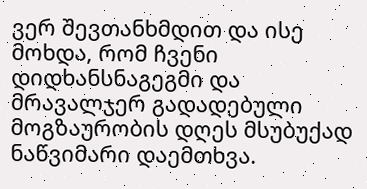ვერ შევთანხმდით და ისე მოხდა, რომ ჩვენი დიდხანსნაგეგმი და მრავალჯერ გადადებული მოგზაურობის დღეს მსუბუქად ნაწვიმარი დაემთხვა.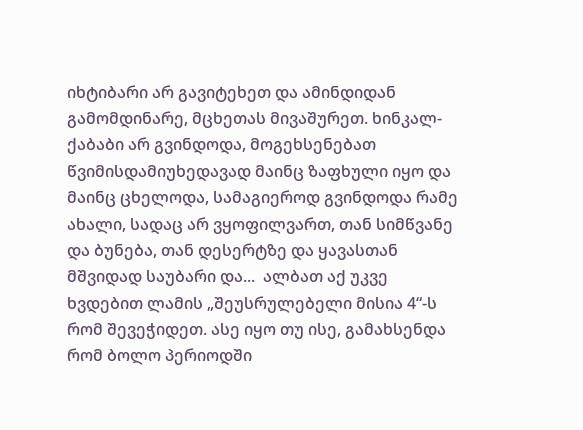იხტიბარი არ გავიტეხეთ და ამინდიდან გამომდინარე, მცხეთას მივაშურეთ. ხინკალ-ქაბაბი არ გვინდოდა, მოგეხსენებათ წვიმისდამიუხედავად მაინც ზაფხული იყო და მაინც ცხელოდა, სამაგიეროდ გვინდოდა რამე ახალი, სადაც არ ვყოფილვართ, თან სიმწვანე და ბუნება, თან დესერტზე და ყავასთან მშვიდად საუბარი და...  ალბათ აქ უკვე ხვდებით ლამის „შეუსრულებელი მისია 4“-ს რომ შევეჭიდეთ. ასე იყო თუ ისე, გამახსენდა რომ ბოლო პერიოდში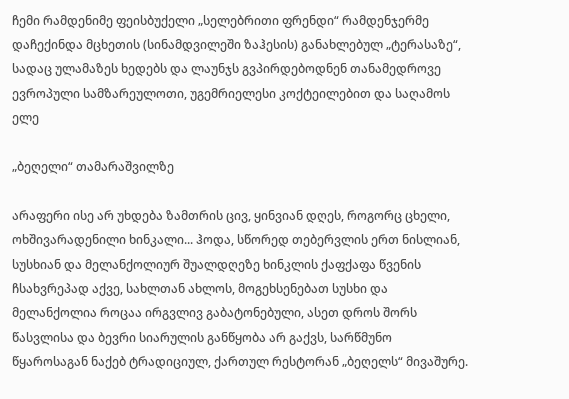ჩემი რამდენიმე ფეისბუქელი „სელებრითი ფრენდი“ რამდენჯერმე დაჩექინდა მცხეთის (სინამდვილეში ზაჰესის) განახლებულ „ტერასაზე“, სადაც ულამაზეს ხედებს და ლაუნჯს გვპირდებოდნენ თანამედროვე ევროპული სამზარეულოთი, უგემრიელესი კოქტეილებით და საღამოს ელე

„ბეღელი“ თამარაშვილზე

არაფერი ისე არ უხდება ზამთრის ცივ, ყინვიან დღეს, როგორც ცხელი, ოხშივარადენილი ხინკალი... ჰოდა, სწორედ თებერვლის ერთ ნისლიან, სუსხიან და მელანქოლიურ შუალდღეზე ხინკლის ქაფქაფა წვენის ჩსახვრეპად აქვე, სახლთან ახლოს, მოგეხსენებათ სუსხი და მელანქოლია როცაა ირგვლივ გაბატონებული, ასეთ დროს შორს წასვლისა და ბევრი სიარულის განწყობა არ გაქვს, სარწმუნო წყაროსაგან ნაქებ ტრადიციულ, ქართულ რესტორან „ბეღელს“ მივაშურე.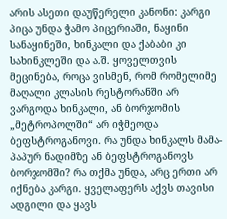არის ასეთი დაუწერელი კანონი: კარგი პიცა უნდა ჭამო პიცერიაში, ნაყინი სანაყინეში, ხინკალი და ქაბაბი კი სახინკლეში და ა.შ. ყოველთვის მეცინება, როცა ვისმენ, რომ რომელიმე მაღალი კლასის რესტორანში არ ვარგოდა ხინკალი, ან ბორჯომის „მეტროპოლში“ არ იჭმეოდა ბეფსტროგანოვი. რა უნდა ხინკალს მამა-პაპურ ნადიმზე ან ბეფსტროგანოვს ბორჯომში? რა თქმა უნდა, არც ერთი არ იქნება კარგი. ყველაფერს აქვს თავისი ადგილი და ყავს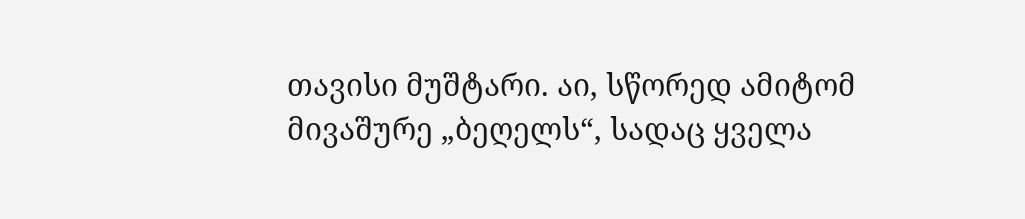თავისი მუშტარი. აი, სწორედ ამიტომ მივაშურე „ბეღელს“, სადაც ყველა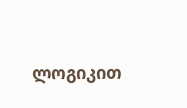ლოგიკით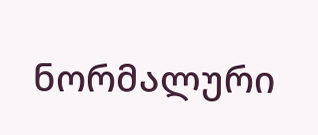ნორმალური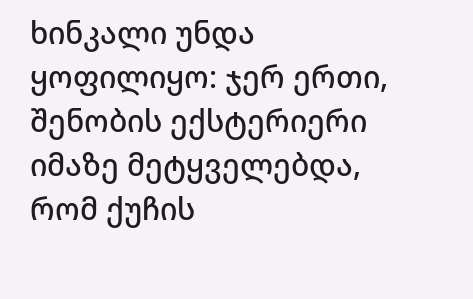ხინკალი უნდა ყოფილიყო: ჯერ ერთი, შენობის ექსტერიერი იმაზე მეტყველებდა, რომ ქუჩის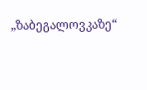„ზაბეგალოვკაზე“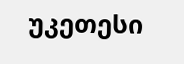უკეთესი